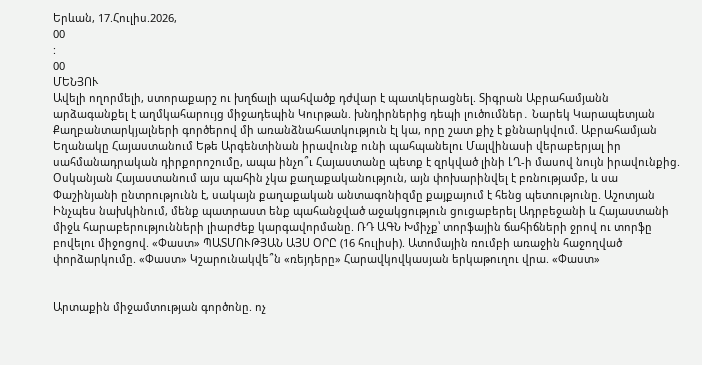Երևան, 17.Հուլիս.2026,
00
:
00
ՄԵՆՅՈՒ
Ավելի ողորմելի, ստորաքարշ ու խղճալի պահվածք դժվար է պատկերացնել. Տիգրան Աբրահամյանն արձագանքել է աղմկահարույց միջադեպին Կուրթան. խնդիրներից դեպի լուծումներ․ Նարեկ Կարապետյան Քաղբանտարկյալների գործերով մի առանձնահատկություն էլ կա, որը շատ քիչ է քննարկվում. Աբրահամյան Եղանակը Հայաստանում Եթե Արգենտինան իրավունք ունի պահպանելու Մալվինասի վերաբերյալ իր սահմանադրական դիրքորոշումը, ապա ինչո՞ւ Հայաստանը պետք է զրկված լինի ԼՂ-ի մասով նույն իրավունքից. Օսկանյան Հայաստանում այս պահին չկա քաղաքականություն, այն փոխարինվել է բռնnւթյամբ, և սա Փաշինյանի ընտրությունն է, սակայն քաղաքական անտագոնիզմը քայքայում է հենց պետությունը. Աշոտյան Ինչպես նախկինում, մենք պատրաստ ենք պահանջված աջակցություն ցուցաբերել Ադրբեջանի և Հայաստանի միջև հարաբերությունների լիարժեք կարգավորմանը. ՌԴ ԱԳՆ Խմիչք՝ տորֆային ճահիճների ջրով ու տորֆը բովելու միջոցով. «Փաստ» ՊԱՏՄՈՒԹՅԱՆ ԱՅՍ ՕՐԸ (16 հուլիսի). Ատոմային ռումբի առաջին հաջողված փորձարկումը. «Փաստ» Կշարունակվե՞ն «ռեյդերը» Հարավկովկասյան երկաթուղու վրա. «Փաստ»


Արտաքին միջամտության գործոնը. ոչ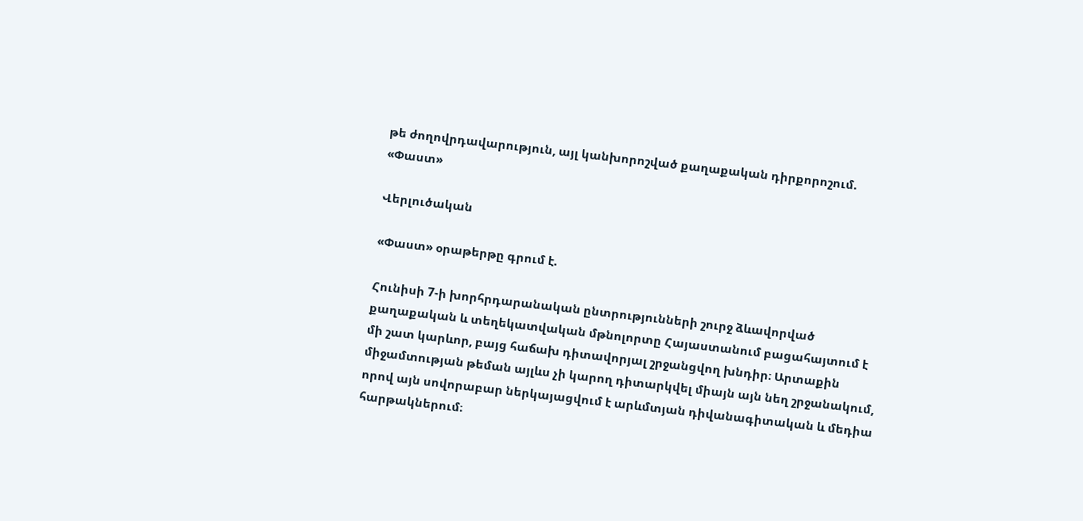թե ժողովրդավարություն, այլ կանխորոշված քաղաքական դիրքորոշում. «Փաստ»

Վերլուծական

«Փաստ» օրաթերթը գրում է.

Հունիսի 7-ի խորհրդարանական ընտրությունների շուրջ ձևավորված քաղաքական և տեղեկատվական մթնոլորտը Հայաստանում բացահայտում է մի շատ կարևոր, բայց հաճախ դիտավորյալ շրջանցվող խնդիր։ Արտաքին միջամտության թեման այլևս չի կարող դիտարկվել միայն այն նեղ շրջանակում, որով այն սովորաբար ներկայացվում է արևմտյան դիվանագիտական և մեդիա հարթակներում։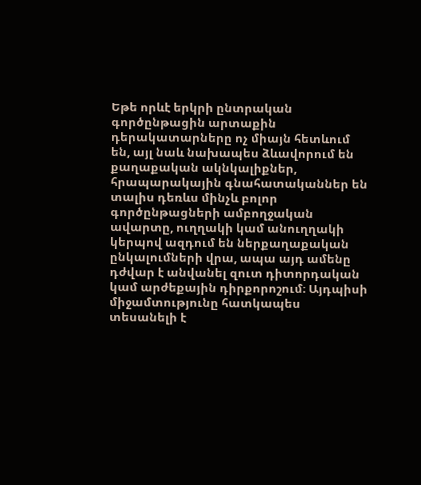Եթե որևէ երկրի ընտրական գործընթացին արտաքին դերակատարները ոչ միայն հետևում են, այլ նաև նախապես ձևավորում են քաղաքական ակնկալիքներ, հրապարակային գնահատականներ են տալիս դեռևս մինչև բոլոր գործընթացների ամբողջական ավարտը, ուղղակի կամ անուղղակի կերպով ազդում են ներքաղաքական ընկալումների վրա, ապա այդ ամենը դժվար է անվանել զուտ դիտորդական կամ արժեքային դիրքորոշում։ Այդպիսի միջամտությունը հատկապես տեսանելի է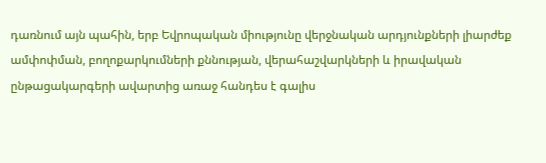դառնում այն պահին, երբ Եվրոպական միությունը վերջնական արդյունքների լիարժեք ամփոփման, բողոքարկումների քննության, վերահաշվարկների և իրավական ընթացակարգերի ավարտից առաջ հանդես է գալիս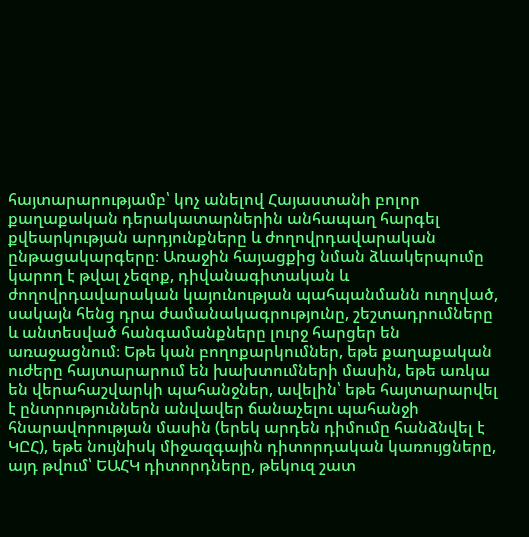հայտարարությամբ՝ կոչ անելով Հայաստանի բոլոր քաղաքական դերակատարներին անհապաղ հարգել քվեարկության արդյունքները և ժողովրդավարական ընթացակարգերը։ Առաջին հայացքից նման ձևակերպումը կարող է թվալ չեզոք, դիվանագիտական և ժողովրդավարական կայունության պահպանմանն ուղղված, սակայն հենց դրա ժամանակագրությունը, շեշտադրումները և անտեսված հանգամանքները լուրջ հարցեր են առաջացնում։ Եթե կան բողոքարկումներ, եթե քաղաքական ուժերը հայտարարում են խախտումների մասին, եթե առկա են վերահաշվարկի պահանջներ, ավելին՝ եթե հայտարարվել է ընտրություններն անվավեր ճանաչելու պահանջի հնարավորության մասին (երեկ արդեն դիմումը հանձնվել է ԿԸՀ), եթե նույնիսկ միջազգային դիտորդական կառույցները, այդ թվում՝ ԵԱՀԿ դիտորդները, թեկուզ շատ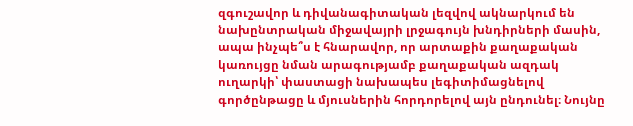զգուշավոր և դիվանագիտական լեզվով ակնարկում են նախընտրական միջավայրի լրջագույն խնդիրների մասին, ապա ինչպե՞ս է հնարավոր, որ արտաքին քաղաքական կառույցը նման արագությամբ քաղաքական ազդակ ուղարկի՝ փաստացի նախապես լեգիտիմացնելով գործընթացը և մյուսներին հորդորելով այն ընդունել։ Նույնը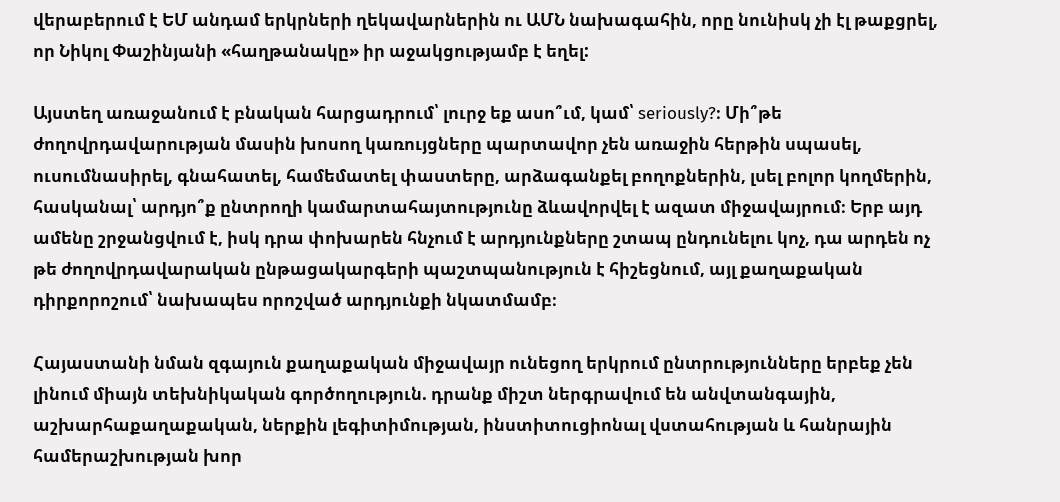վերաբերում է ԵՄ անդամ երկրների ղեկավարներին ու ԱՄՆ նախագահին, որը նունիսկ չի էլ թաքցրել, որ Նիկոլ Փաշինյանի «հաղթանակը» իր աջակցությամբ է եղել:

Այստեղ առաջանում է բնական հարցադրում՝ լուրջ եք ասո՞ւմ, կամ՝ seriously?։ Մի՞թե ժողովրդավարության մասին խոսող կառույցները պարտավոր չեն առաջին հերթին սպասել, ուսումնասիրել, գնահատել, համեմատել փաստերը, արձագանքել բողոքներին, լսել բոլոր կողմերին, հասկանալ՝ արդյո՞ք ընտրողի կամարտահայտությունը ձևավորվել է ազատ միջավայրում։ Երբ այդ ամենը շրջանցվում է, իսկ դրա փոխարեն հնչում է արդյունքները շտապ ընդունելու կոչ, դա արդեն ոչ թե ժողովրդավարական ընթացակարգերի պաշտպանություն է հիշեցնում, այլ քաղաքական դիրքորոշում՝ նախապես որոշված արդյունքի նկատմամբ։

Հայաստանի նման զգայուն քաղաքական միջավայր ունեցող երկրում ընտրությունները երբեք չեն լինում միայն տեխնիկական գործողություն. դրանք միշտ ներգրավում են անվտանգային, աշխարհաքաղաքական, ներքին լեգիտիմության, ինստիտուցիոնալ վստահության և հանրային համերաշխության խոր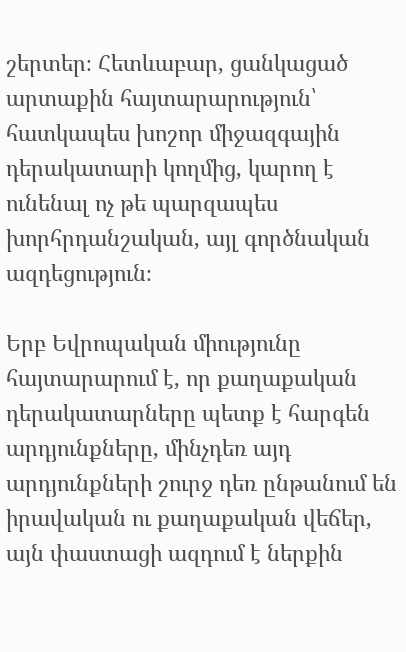շերտեր։ Հետևաբար, ցանկացած արտաքին հայտարարություն՝ հատկապես խոշոր միջազգային դերակատարի կողմից, կարող է ունենալ ոչ թե պարզապես խորհրդանշական, այլ գործնական ազդեցություն։

Երբ Եվրոպական միությունը հայտարարում է, որ քաղաքական դերակատարները պետք է հարգեն արդյունքները, մինչդեռ այդ արդյունքների շուրջ դեռ ընթանում են իրավական ու քաղաքական վեճեր, այն փաստացի ազդում է ներքին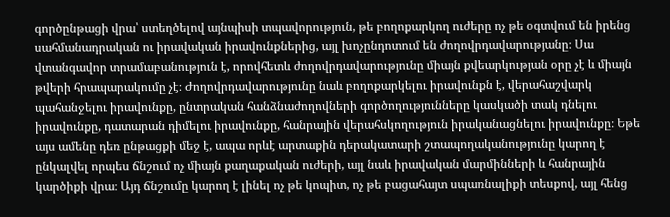գործընթացի վրա՝ ստեղծելով այնպիսի տպավորություն, թե բողոքարկող ուժերը ոչ թե օգտվում են իրենց սահմանադրական ու իրավական իրավունքներից, այլ խոչընդոտում են ժողովրդավարությանը։ Սա վտանգավոր տրամաբանություն է, որովհետև ժողովրդավարությունը միայն քվեարկության օրը չէ և միայն թվերի հրապարակումը չէ։ Ժողովրդավարությունը նաև բողոքարկելու իրավունքն է, վերահաշվարկ պահանջելու իրավունքը, ընտրական հանձնաժողովների գործողությունները կասկածի տակ դնելու իրավունքը, դատարան դիմելու իրավունքը, հանրային վերահսկողություն իրականացնելու իրավունքը։ Եթե այս ամենը դեռ ընթացքի մեջ է, ապա որևէ արտաքին դերակատարի շտապողականությունը կարող է ընկալվել որպես ճնշում ոչ միայն քաղաքական ուժերի, այլ նաև իրավական մարմինների և հանրային կարծիքի վրա։ Այդ ճնշումը կարող է լինել ոչ թե կոպիտ, ոչ թե բացահայտ սպառնալիքի տեսքով, այլ հենց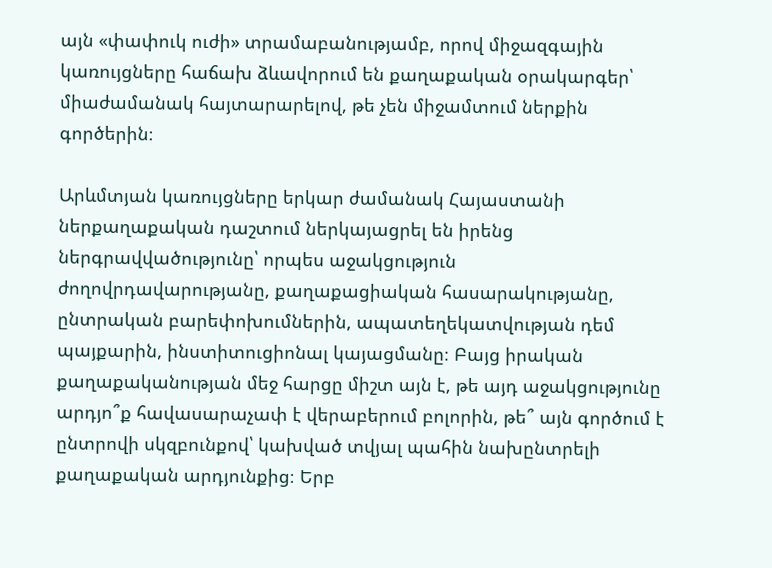այն «փափուկ ուժի» տրամաբանությամբ, որով միջազգային կառույցները հաճախ ձևավորում են քաղաքական օրակարգեր՝ միաժամանակ հայտարարելով, թե չեն միջամտում ներքին գործերին։

Արևմտյան կառույցները երկար ժամանակ Հայաստանի ներքաղաքական դաշտում ներկայացրել են իրենց ներգրավվածությունը՝ որպես աջակցություն ժողովրդավարությանը, քաղաքացիական հասարակությանը, ընտրական բարեփոխումներին, ապատեղեկատվության դեմ պայքարին, ինստիտուցիոնալ կայացմանը։ Բայց իրական քաղաքականության մեջ հարցը միշտ այն է, թե այդ աջակցությունը արդյո՞ք հավասարաչափ է վերաբերում բոլորին, թե՞ այն գործում է ընտրովի սկզբունքով՝ կախված տվյալ պահին նախընտրելի քաղաքական արդյունքից։ Երբ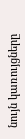նույն կառույցները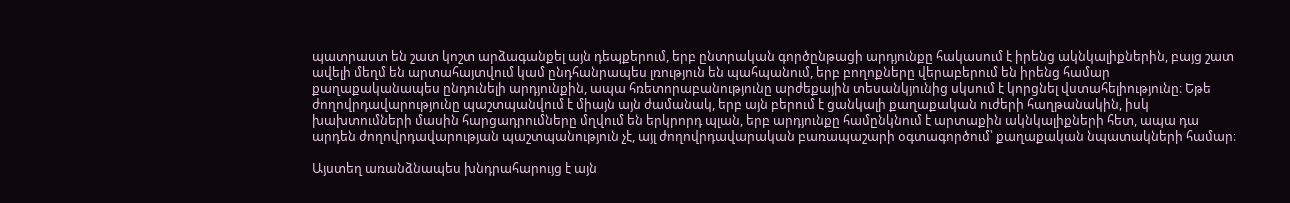պատրաստ են շատ կոշտ արձագանքել այն դեպքերում, երբ ընտրական գործընթացի արդյունքը հակասում է իրենց ակնկալիքներին, բայց շատ ավելի մեղմ են արտահայտվում կամ ընդհանրապես լռություն են պահպանում, երբ բողոքները վերաբերում են իրենց համար քաղաքականապես ընդունելի արդյունքին, ապա հռետորաբանությունը արժեքային տեսանկյունից սկսում է կորցնել վստահելիությունը։ Եթե ժողովրդավարությունը պաշտպանվում է միայն այն ժամանակ, երբ այն բերում է ցանկալի քաղաքական ուժերի հաղթանակին, իսկ խախտումների մասին հարցադրումները մղվում են երկրորդ պլան, երբ արդյունքը համընկնում է արտաքին ակնկալիքների հետ, ապա դա արդեն ժողովրդավարության պաշտպանություն չէ, այլ ժողովրդավարական բառապաշարի օգտագործում՝ քաղաքական նպատակների համար։

Այստեղ առանձնապես խնդրահարույց է այն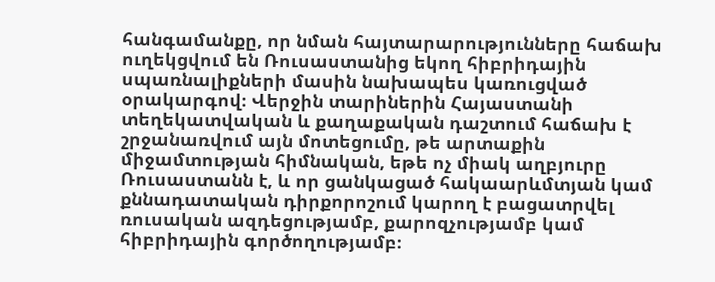հանգամանքը, որ նման հայտարարությունները հաճախ ուղեկցվում են Ռուսաստանից եկող հիբրիդային սպառնալիքների մասին նախապես կառուցված օրակարգով։ Վերջին տարիներին Հայաստանի տեղեկատվական և քաղաքական դաշտում հաճախ է շրջանառվում այն մոտեցումը, թե արտաքին միջամտության հիմնական, եթե ոչ միակ աղբյուրը Ռուսաստանն է, և որ ցանկացած հակաարևմտյան կամ քննադատական դիրքորոշում կարող է բացատրվել ռուսական ազդեցությամբ, քարոզչությամբ կամ հիբրիդային գործողությամբ։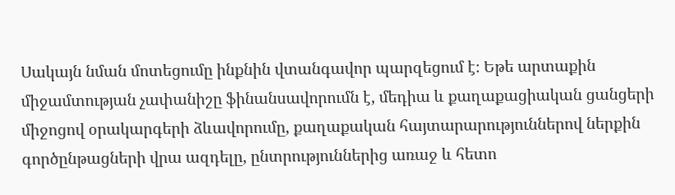Սակայն նման մոտեցումը ինքնին վտանգավոր պարզեցում է։ Եթե արտաքին միջամտության չափանիշը ֆինանսավորումն է, մեդիա և քաղաքացիական ցանցերի միջոցով օրակարգերի ձևավորումը, քաղաքական հայտարարություններով ներքին գործընթացների վրա ազդելը, ընտրություններից առաջ և հետո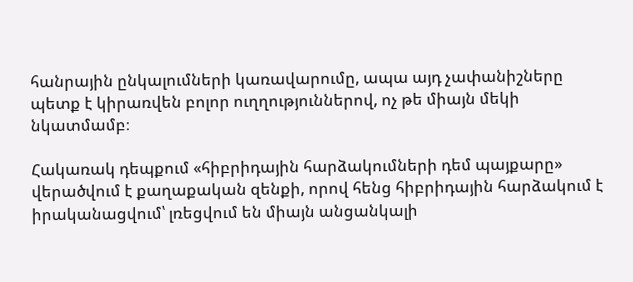հանրային ընկալումների կառավարումը, ապա այդ չափանիշները պետք է կիրառվեն բոլոր ուղղություններով, ոչ թե միայն մեկի նկատմամբ։

Հակառակ դեպքում «հիբրիդային հարձակումների դեմ պայքարը» վերածվում է քաղաքական զենքի, որով հենց հիբրիդային հարձակում է իրականացվում՝ լռեցվում են միայն անցանկալի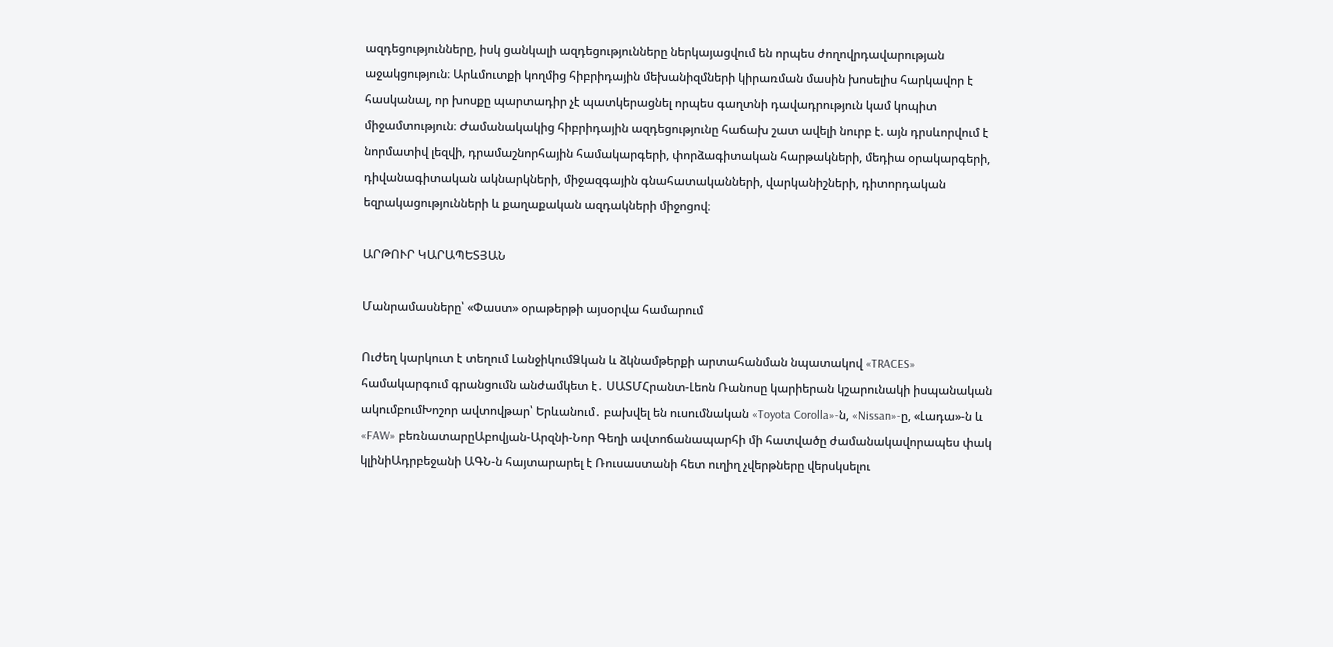ազդեցությունները, իսկ ցանկալի ազդեցությունները ներկայացվում են որպես ժողովրդավարության աջակցություն։ Արևմուտքի կողմից հիբրիդային մեխանիզմների կիրառման մասին խոսելիս հարկավոր է հասկանալ, որ խոսքը պարտադիր չէ պատկերացնել որպես գաղտնի դավադրություն կամ կոպիտ միջամտություն։ Ժամանակակից հիբրիդային ազդեցությունը հաճախ շատ ավելի նուրբ է. այն դրսևորվում է նորմատիվ լեզվի, դրամաշնորհային համակարգերի, փորձագիտական հարթակների, մեդիա օրակարգերի, դիվանագիտական ակնարկների, միջազգային գնահատականների, վարկանիշների, դիտորդական եզրակացությունների և քաղաքական ազդակների միջոցով։

ԱՐԹՈՒՐ ԿԱՐԱՊԵՏՅԱՆ

Մանրամասները՝ «Փաստ» օրաթերթի այսօրվա համարում

Ուժեղ կարկուտ է տեղում ԼանջիկումՁկան և ձկնամթերքի արտահանման նպատակով «TRACES» համակարգում գրանցումն անժամկետ է․ ՍԱՏՄՀրանտ-Լեոն Ռանոսը կարիերան կշարունակի իսպանական ակումբումԽոշոր ավտովթար՝ Երևանում․ բախվել են ուսումնական «Toyota Corolla»-ն, «Nissan»-ը, «Լադա»-ն և «FAW» բեռնատարըԱբովյան-Արզնի-Նոր Գեղի ավտոճանապարհի մի հատվածը ժամանակավորապես փակ կլինիԱդրբեջանի ԱԳՆ-ն հայտարարել է Ռուսաստանի հետ ուղիղ չվերթները վերսկսելու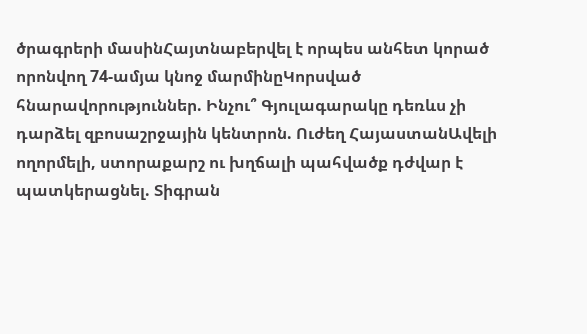ծրագրերի մասինՀայտնաբերվել է որպես անհետ կորած որոնվող 74-ամյա կնոջ մարմինըԿորսված հնարավորություններ. Ինչու՞ Գյուլագարակը դեռևս չի դարձել զբոսաշրջային կենտրոն. Ուժեղ ՀայաստանԱվելի ողորմելի, ստորաքարշ ու խղճալի պահվածք դժվար է պատկերացնել. Տիգրան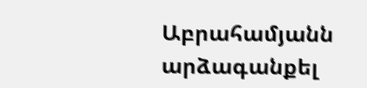Աբրահամյանն արձագանքել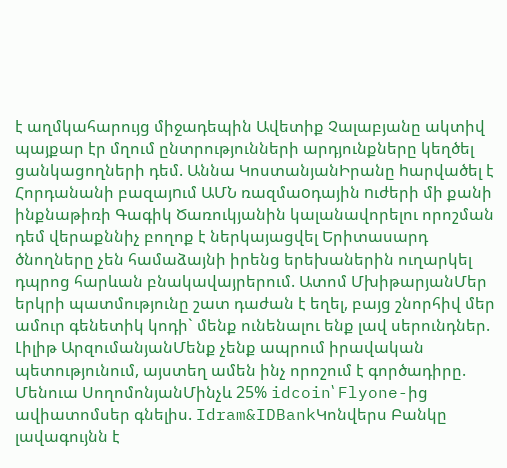է աղմկահարույց միջադեպին Ավետիք Չալաբյանը ակտիվ պայքար էր մղում ընտրությունների արդյունքները կեղծել ցանկացողների դեմ. Աննա ԿոստանյանԻրանը hարվածել է Հորդանանի բազայnւմ ԱՄՆ ռազմաoդային nւժերի մի քանի ինքնաթիռի Գագիկ Ծառուկյանին կալանավորելու որոշման դեմ վերաքննիչ բողոք է ներկայացվել Երիտասարդ ծնողները չեն համաձայնի իրենց երեխաներին ուղարկել դպրոց հարևան բնակավայրերում. Ատոմ ՄխիթարյանՄեր երկրի պատմությունը շատ դաժան է եղել, բայց շնորհիվ մեր ամուր գենետիկ կոդի` մենք ունենալու ենք լավ սերունդներ. Լիլիթ ԱրզումանյանՄենք չենք ապրում իրավական պետությունում, այստեղ ամեն ինչ որոշում է գործադիրը. Մենուա ՍողոմոնյանՄինչև 25% idcoin՝ Flyone-ից ավիատոմսեր գնելիս. Idram&IDBankԿոնվերս Բանկը լավագույնն է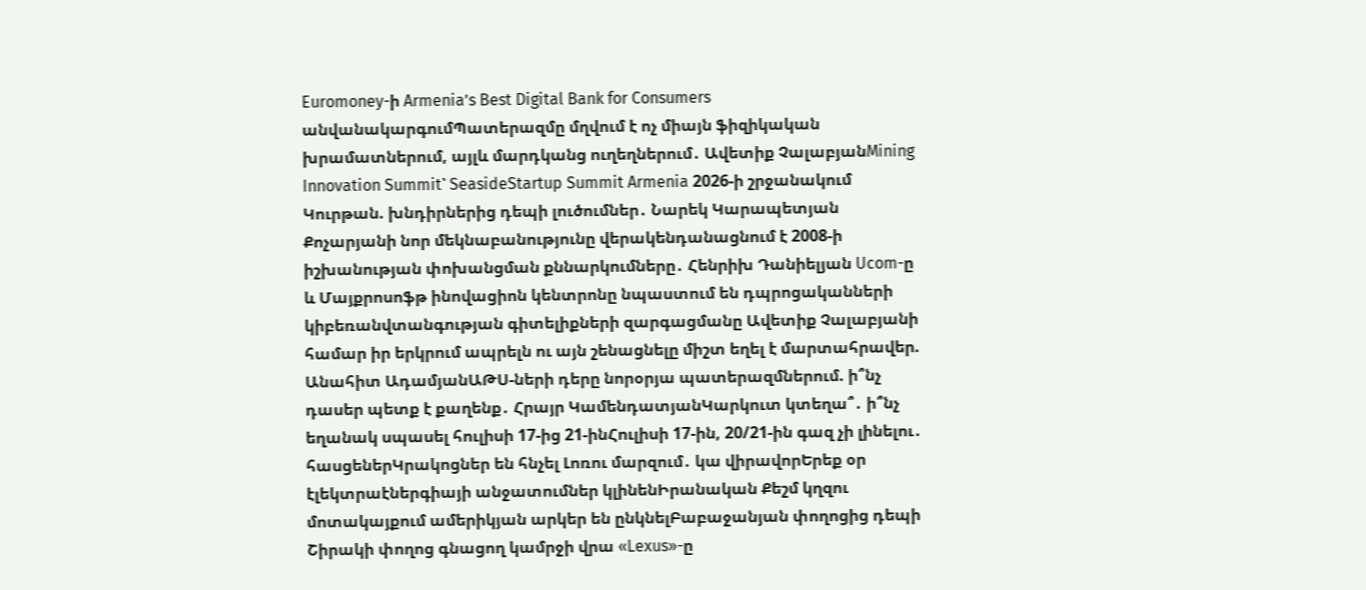Euromoney-ի Armenia’s Best Digital Bank for Consumers անվանակարգումՊատերազմը մղվում է ոչ միայն ֆիզիկական խրամատներում, այլև մարդկանց ուղեղներում․ Ավետիք ՉալաբյանMining Innovation Summit՝ SeasideStartup Summit Armenia 2026-ի շրջանակում Կուրթան. խնդիրներից դեպի լուծումներ․ Նարեկ Կարապետյան Քոչարյանի նոր մեկնաբանությունը վերակենդանացնում է 2008-ի իշխանության փոխանցման քննարկումները․ Հենրիխ Դանիելյան Ucom-ը և Մայքրոսոֆթ ինովացիոն կենտրոնը նպաստում են դպրոցականների կիբեռանվտանգության գիտելիքների զարգացմանը Ավետիք Չալաբյանի համար իր երկրում ապրելն ու այն շենացնելը միշտ եղել է մարտահրավեր. Անահիտ ԱդամյանԱԹՍ-ների դերը նորօրյա պատերազմներում. ի՞նչ դասեր պետք է քաղենք․ Հրայր ԿամենդատյանԿարկուտ կտեղա՞․ ի՞նչ եղանակ սպասել հուլիսի 17-ից 21-ինՀուլիսի 17-ին, 20/21-ին գազ չի լինելու․ հասցեներԿրակոցներ են հնչել Լոռու մարզում․ կա վիրավորԵրեք օր էլեկտրաէներգիայի անջատումներ կլինենԻրանական Քեշմ կղզու մոտակայքում ամերիկյան արկեր են ընկնելԲաբաջանյան փողոցից դեպի Շիրակի փողոց գնացող կամրջի վրա «Lexus»-ը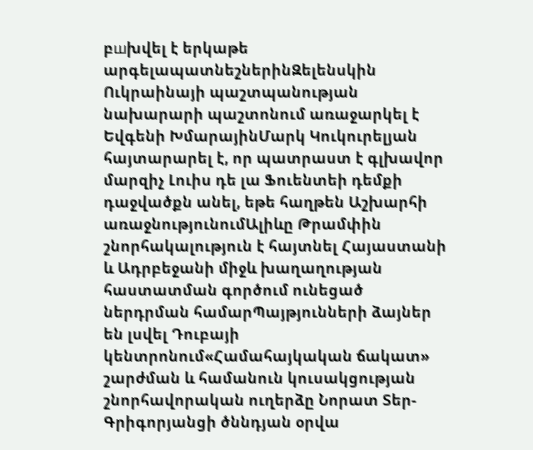բшխվել է երկաթե արգելապատնեշներինԶելենսկին Ուկրաինայի պաշտպանության նախարարի պաշտոնում առաջարկել է Եվգենի ԽմարայինՄարկ Կուկուրելյան հայտարարել է, որ պատրաստ է գլխավոր մարզիչ Լուիս դե լա Ֆուենտեի դեմքի դաջվածքն անել, եթե հաղթեն Աշխարհի առաջնությունումԱլիևը Թրամփին շնորհակալություն է հայտնել Հայաստանի և Ադրբեջանի միջև խաղաղության հաստատման գործում ունեցած ներդրման համարՊայթյունների ձայներ են լսվել Դուբայի կենտրոնում«Համահայկական ճակատ» շարժման և համանուն կուսակցության շնորհավորական ուղերձը Նորատ Տեր-Գրիգորյանցի ծննդյան օրվա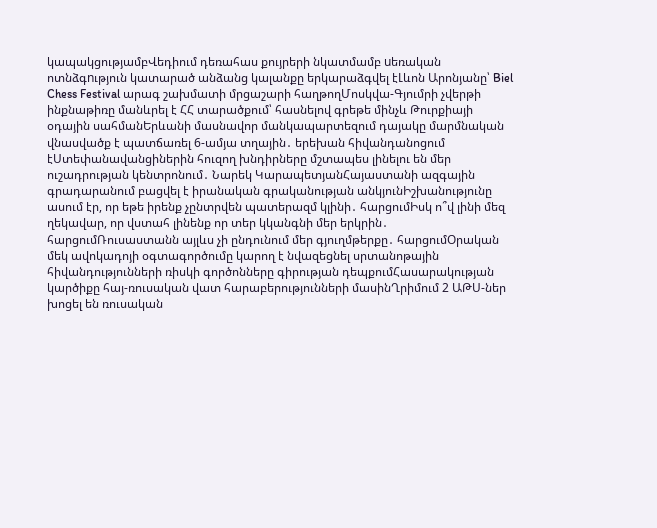կապակցությամբՎեդիում դեռահաս քույրերի նկատմամբ uեռական ոտնձգnւթյուն կատարած անձանց կալանքը երկարաձգվել էԼևոն Արոնյանը՝ Biel Chess Festival արագ շախմատի մրցաշարի հաղթողՄոսկվա-Գյումրի չվերթի ինքնաթիռը մանևրել է ՀՀ տարածքում՝ հասնելով գրեթե մինչև Թուրքիայի օդային սահմանԵրևանի մասնավոր մանկապարտեզում դայակը մարմնական վնասվածք է պատճառել 6-ամյա տղային․ երեխան հիվանդանոցում էՍտեփանավանցիներին հուզող խնդիրները մշտապես լինելու են մեր ուշադրության կենտրոնում․ Նարեկ ԿարապետյանՀայաստանի ազգային գրադարանում բացվել է իրանական գրականության անկյունԻշխանությունը ասում էր, որ եթե իրենք չընտրվեն պատերազմ կլինի․ հարցումԻսկ ո՞վ լինի մեզ ղեկավար, որ վստահ լինենք որ տեր կկանգնի մեր երկրին․ հարցումՌուսաստանն այլևս չի ընդունում մեր գյուղմթերքը․ հարցումՕրական մեկ ավոկադոյի օգտագործումը կարող է նվազեցնել սրտանոթային հիվանդությունների ռիսկի գործոնները գիրության դեպքումՀասարակության կարծիքը հայ-ռուսական վատ հարաբերությունների մասինՂրիմում 2 ԱԹՍ-ներ խոցել են ռուսական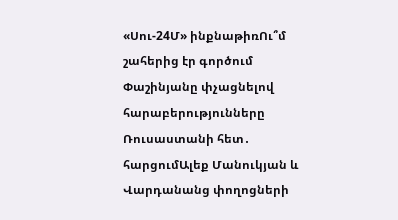«Սու-24Մ» ինքնաթիռՈւ՞մ շահերից էր գործում Փաշինյանը փչացնելով հարաբերությունները Ռուսաստանի հետ․ հարցումԱլեք Մանուկյան և Վարդանանց փողոցների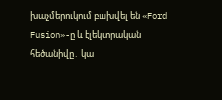խաչմերուկում բшխվել են «Ford Fusion»-ը և էլեկտրական հեծանիվը․ կա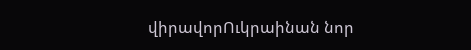վիրավորՈւկրաինան նոր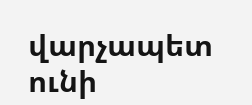վարչապետ ունի